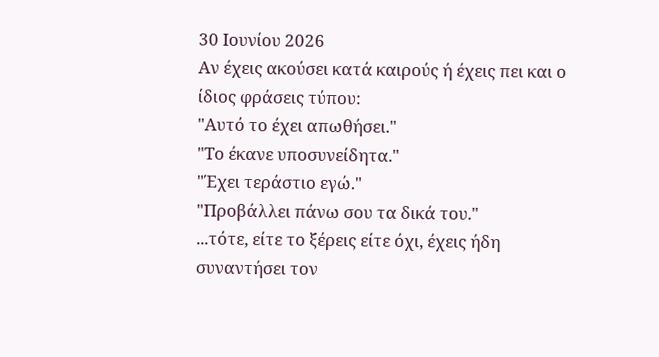30 Ιουνίου 2026
Αν έχεις ακούσει κατά καιρούς ή έχεις πει και ο ίδιος φράσεις τύπου:
"Αυτό το έχει απωθήσει."
"Το έκανε υποσυνείδητα."
"Έχει τεράστιο εγώ."
"Προβάλλει πάνω σου τα δικά του."
...τότε, είτε το ξέρεις είτε όχι, έχεις ήδη συναντήσει τον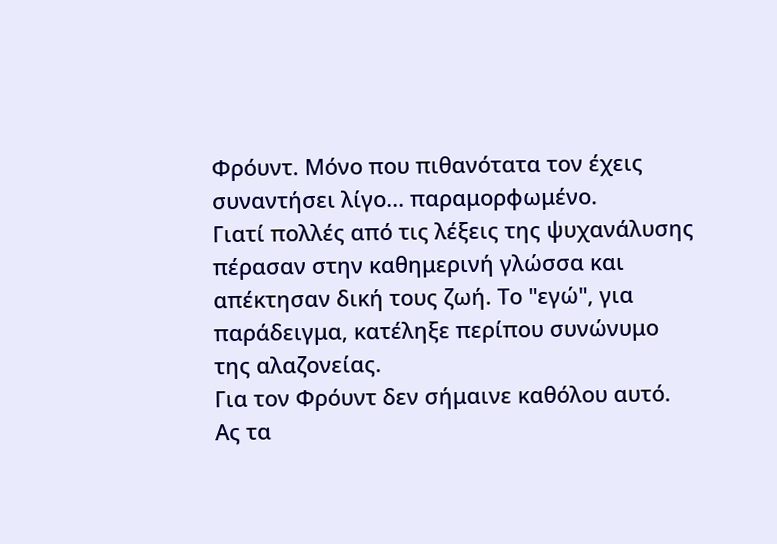Φρόυντ. Μόνο που πιθανότατα τον έχεις συναντήσει λίγο... παραμορφωμένο.
Γιατί πολλές από τις λέξεις της ψυχανάλυσης πέρασαν στην καθημερινή γλώσσα και απέκτησαν δική τους ζωή. Το "εγώ", για παράδειγμα, κατέληξε περίπου συνώνυμο της αλαζονείας.
Για τον Φρόυντ δεν σήμαινε καθόλου αυτό.
Ας τα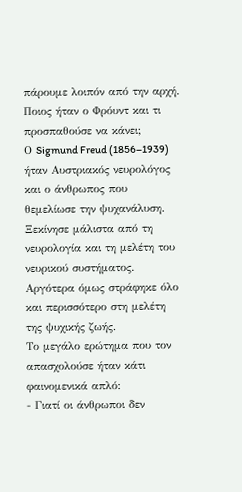πάρουμε λοιπόν από την αρχή.
Ποιος ήταν ο Φρόυντ και τι προσπαθούσε να κάνει;
Ο Sigmund Freud (1856–1939) ήταν Αυστριακός νευρολόγος και ο άνθρωπος που θεμελίωσε την ψυχανάλυση.
Ξεκίνησε μάλιστα από τη νευρολογία και τη μελέτη του νευρικού συστήματος. Αργότερα όμως στράφηκε όλο και περισσότερο στη μελέτη της ψυχικής ζωής.
Το μεγάλο ερώτημα που τον απασχολούσε ήταν κάτι φαινομενικά απλό:
- Γιατί οι άνθρωποι δεν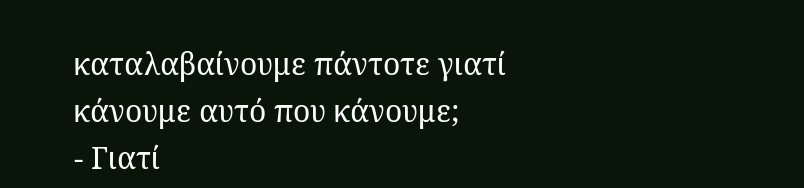καταλαβαίνουμε πάντοτε γιατί κάνουμε αυτό που κάνουμε;
- Γιατί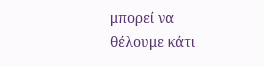μπορεί να θέλουμε κάτι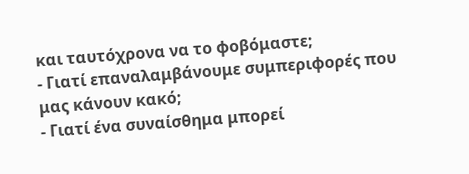και ταυτόχρονα να το φοβόμαστε;
- Γιατί επαναλαμβάνουμε συμπεριφορές που μας κάνουν κακό;
- Γιατί ένα συναίσθημα μπορεί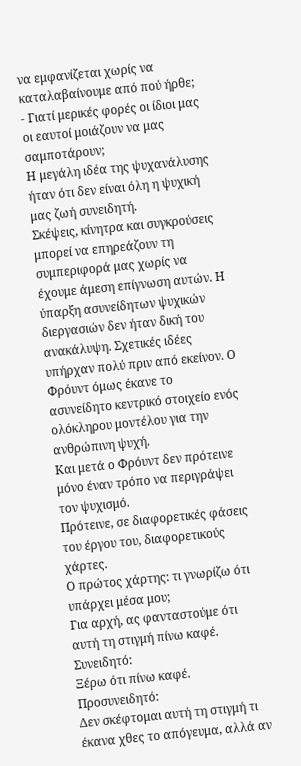να εμφανίζεται χωρίς να καταλαβαίνουμε από πού ήρθε;
- Γιατί μερικές φορές οι ίδιοι μας οι εαυτοί μοιάζουν να μας σαμποτάρουν;
Η μεγάλη ιδέα της ψυχανάλυσης ήταν ότι δεν είναι όλη η ψυχική μας ζωή συνειδητή.
Σκέψεις, κίνητρα και συγκρούσεις μπορεί να επηρεάζουν τη συμπεριφορά μας χωρίς να έχουμε άμεση επίγνωση αυτών. Η ύπαρξη ασυνείδητων ψυχικών διεργασιών δεν ήταν δική του ανακάλυψη. Σχετικές ιδέες υπήρχαν πολύ πριν από εκείνον. Ο Φρόυντ όμως έκανε το ασυνείδητο κεντρικό στοιχείο ενός ολόκληρου μοντέλου για την ανθρώπινη ψυχή.
Και μετά ο Φρόυντ δεν πρότεινε μόνο έναν τρόπο να περιγράψει τον ψυχισμό.
Πρότεινε, σε διαφορετικές φάσεις του έργου του, διαφορετικούς χάρτες.
Ο πρώτος χάρτης: τι γνωρίζω ότι υπάρχει μέσα μου;
Για αρχή, ας φανταστούμε ότι αυτή τη στιγμή πίνω καφέ.
Συνειδητό:
Ξέρω ότι πίνω καφέ.
Προσυνειδητό:
Δεν σκέφτομαι αυτή τη στιγμή τι έκανα χθες το απόγευμα, αλλά αν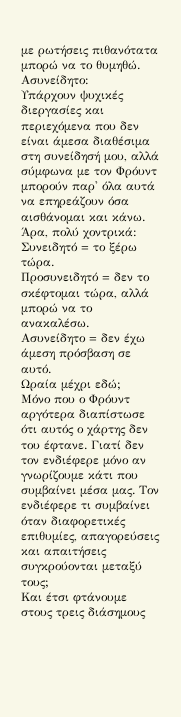με ρωτήσεις πιθανότατα μπορώ να το θυμηθώ.
Ασυνείδητο:
Υπάρχουν ψυχικές διεργασίες και περιεχόμενα που δεν είναι άμεσα διαθέσιμα στη συνείδησή μου, αλλά σύμφωνα με τον Φρόυντ μπορούν παρ' όλα αυτά να επηρεάζουν όσα αισθάνομαι και κάνω.
Άρα, πολύ χοντρικά:
Συνειδητό = το ξέρω τώρα.
Προσυνειδητό = δεν το σκέφτομαι τώρα, αλλά μπορώ να το ανακαλέσω.
Ασυνείδητο = δεν έχω άμεση πρόσβαση σε αυτό.
Ωραία μέχρι εδώ;
Μόνο που ο Φρόυντ αργότερα διαπίστωσε ότι αυτός ο χάρτης δεν του έφτανε. Γιατί δεν τον ενδιέφερε μόνο αν γνωρίζουμε κάτι που συμβαίνει μέσα μας. Τον ενδιέφερε τι συμβαίνει όταν διαφορετικές επιθυμίες, απαγορεύσεις και απαιτήσεις συγκρούονται μεταξύ τους;
Και έτσι φτάνουμε στους τρεις διάσημους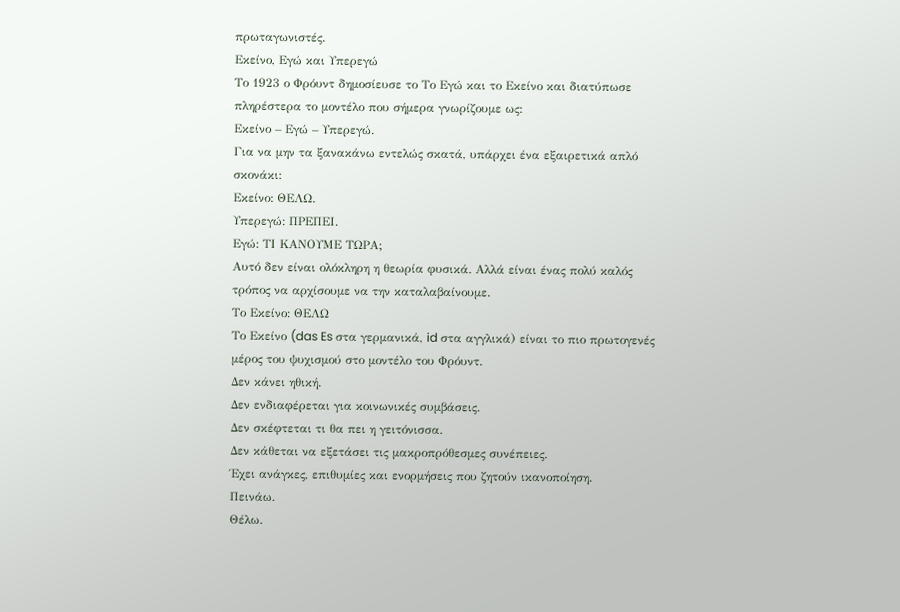πρωταγωνιστές.
Εκείνο, Εγώ και Υπερεγώ
Το 1923 ο Φρόυντ δημοσίευσε το Το Εγώ και το Εκείνο και διατύπωσε πληρέστερα το μοντέλο που σήμερα γνωρίζουμε ως:
Εκείνο – Εγώ – Υπερεγώ.
Για να μην τα ξανακάνω εντελώς σκατά, υπάρχει ένα εξαιρετικά απλό σκονάκι:
Εκείνο: ΘΕΛΩ.
Υπερεγώ: ΠΡΕΠΕΙ.
Εγώ: ΤΙ ΚΑΝΟΥΜΕ ΤΩΡΑ;
Αυτό δεν είναι ολόκληρη η θεωρία φυσικά. Αλλά είναι ένας πολύ καλός τρόπος να αρχίσουμε να την καταλαβαίνουμε.
Το Εκείνο: ΘΕΛΩ
Το Εκείνο (das Es στα γερμανικά, id στα αγγλικά) είναι το πιο πρωτογενές μέρος του ψυχισμού στο μοντέλο του Φρόυντ.
Δεν κάνει ηθική.
Δεν ενδιαφέρεται για κοινωνικές συμβάσεις.
Δεν σκέφτεται τι θα πει η γειτόνισσα.
Δεν κάθεται να εξετάσει τις μακροπρόθεσμες συνέπειες.
Έχει ανάγκες, επιθυμίες και ενορμήσεις που ζητούν ικανοποίηση.
Πεινάω.
Θέλω.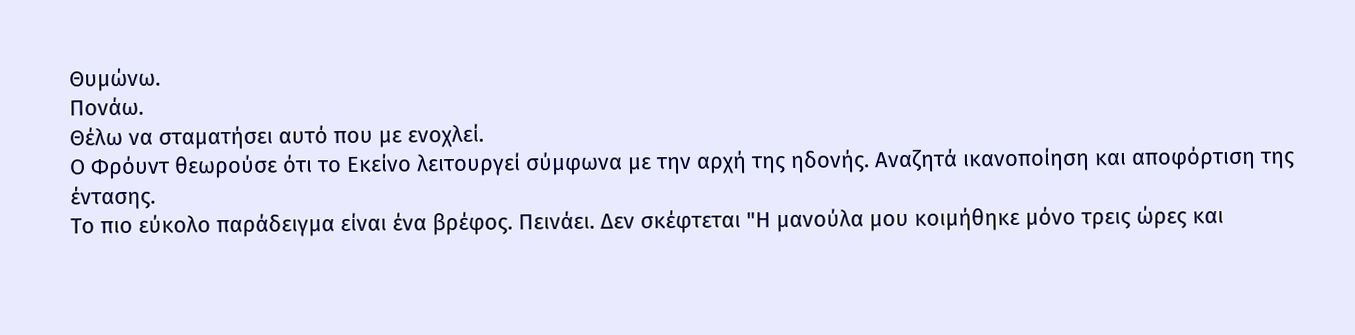Θυμώνω.
Πονάω.
Θέλω να σταματήσει αυτό που με ενοχλεί.
Ο Φρόυντ θεωρούσε ότι το Εκείνο λειτουργεί σύμφωνα με την αρχή της ηδονής. Αναζητά ικανοποίηση και αποφόρτιση της έντασης.
Το πιο εύκολο παράδειγμα είναι ένα βρέφος. Πεινάει. Δεν σκέφτεται "Η μανούλα μου κοιμήθηκε μόνο τρεις ώρες και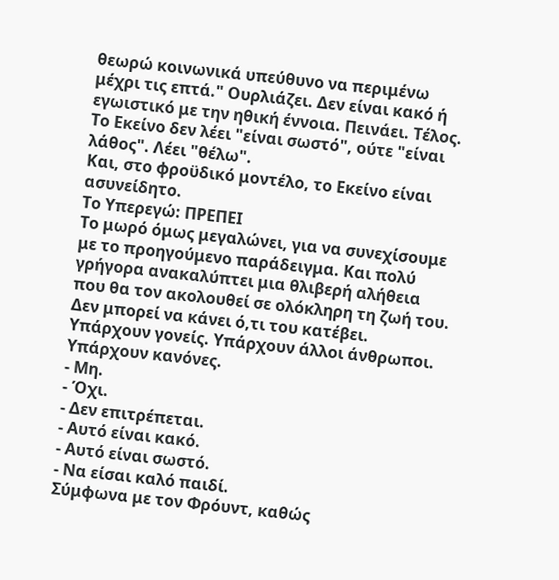θεωρώ κοινωνικά υπεύθυνο να περιμένω μέχρι τις επτά." Ουρλιάζει. Δεν είναι κακό ή εγωιστικό με την ηθική έννοια. Πεινάει. Τέλος.
Το Εκείνο δεν λέει "είναι σωστό", ούτε "είναι λάθος". Λέει "θέλω".
Και, στο φροϋδικό μοντέλο, το Εκείνο είναι ασυνείδητο.
Το Υπερεγώ: ΠΡΕΠΕΙ
Το μωρό όμως μεγαλώνει, για να συνεχίσουμε με το προηγούμενο παράδειγμα. Και πολύ γρήγορα ανακαλύπτει μια θλιβερή αλήθεια που θα τον ακολουθεί σε ολόκληρη τη ζωή του.
Δεν μπορεί να κάνει ό,τι του κατέβει.
Υπάρχουν γονείς. Υπάρχουν άλλοι άνθρωποι. Υπάρχουν κανόνες.
- Μη.
- Όχι.
- Δεν επιτρέπεται.
- Αυτό είναι κακό.
- Αυτό είναι σωστό.
- Να είσαι καλό παιδί.
Σύμφωνα με τον Φρόυντ, καθώς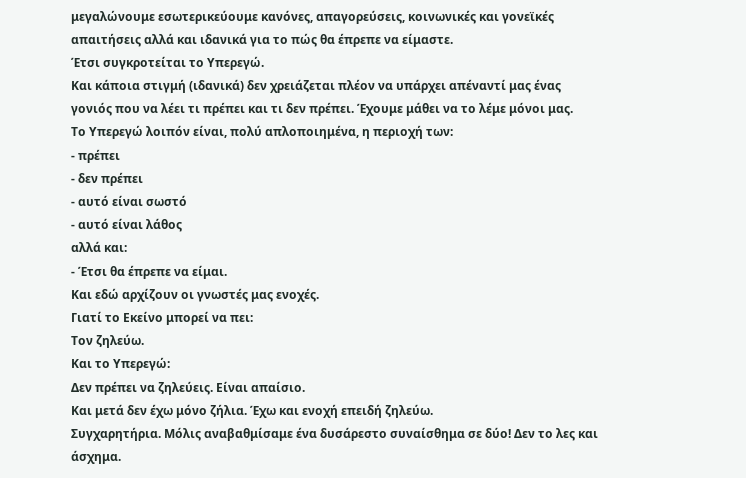μεγαλώνουμε εσωτερικεύουμε κανόνες, απαγορεύσεις, κοινωνικές και γονεϊκές απαιτήσεις αλλά και ιδανικά για το πώς θα έπρεπε να είμαστε.
Έτσι συγκροτείται το Υπερεγώ.
Και κάποια στιγμή (ιδανικά) δεν χρειάζεται πλέον να υπάρχει απέναντί μας ένας γονιός που να λέει τι πρέπει και τι δεν πρέπει. Έχουμε μάθει να το λέμε μόνοι μας.
Το Υπερεγώ λοιπόν είναι, πολύ απλοποιημένα, η περιοχή των:
- πρέπει
- δεν πρέπει
- αυτό είναι σωστό
- αυτό είναι λάθος
αλλά και:
- Έτσι θα έπρεπε να είμαι.
Και εδώ αρχίζουν οι γνωστές μας ενοχές.
Γιατί το Εκείνο μπορεί να πει:
Τον ζηλεύω.
Και το Υπερεγώ:
Δεν πρέπει να ζηλεύεις. Είναι απαίσιο.
Και μετά δεν έχω μόνο ζήλια. Έχω και ενοχή επειδή ζηλεύω.
Συγχαρητήρια. Μόλις αναβαθμίσαμε ένα δυσάρεστο συναίσθημα σε δύο! Δεν το λες και άσχημα.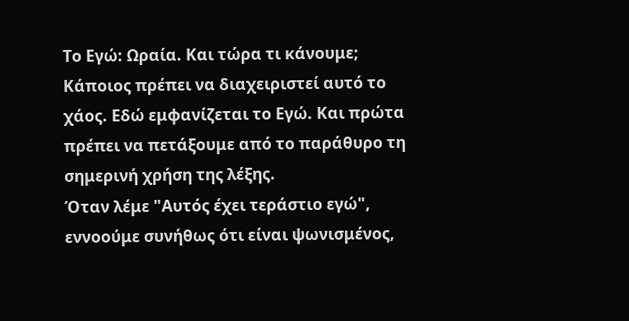Το Εγώ: Ωραία. Και τώρα τι κάνουμε;
Κάποιος πρέπει να διαχειριστεί αυτό το χάος. Εδώ εμφανίζεται το Εγώ. Και πρώτα πρέπει να πετάξουμε από το παράθυρο τη σημερινή χρήση της λέξης.
Όταν λέμε "Αυτός έχει τεράστιο εγώ", εννοούμε συνήθως ότι είναι ψωνισμένος,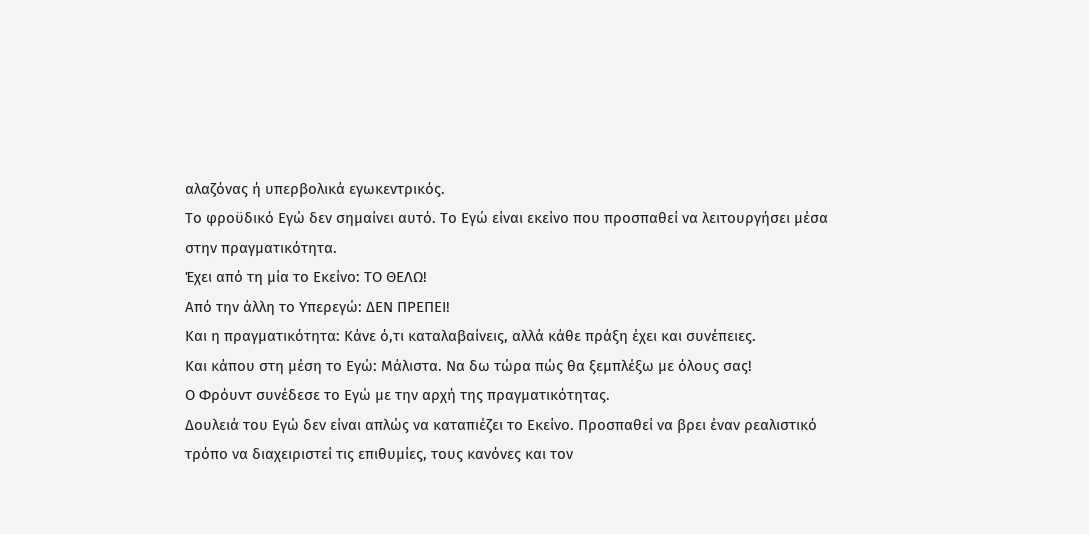αλαζόνας ή υπερβολικά εγωκεντρικός.
Το φροϋδικό Εγώ δεν σημαίνει αυτό. Το Εγώ είναι εκείνο που προσπαθεί να λειτουργήσει μέσα στην πραγματικότητα.
Έχει από τη μία το Εκείνο: ΤΟ ΘΕΛΩ!
Από την άλλη το Υπερεγώ: ΔΕΝ ΠΡΕΠΕΙ!
Και η πραγματικότητα: Κάνε ό,τι καταλαβαίνεις, αλλά κάθε πράξη έχει και συνέπειες.
Και κάπου στη μέση το Εγώ: Μάλιστα. Να δω τώρα πώς θα ξεμπλέξω με όλους σας!
Ο Φρόυντ συνέδεσε το Εγώ με την αρχή της πραγματικότητας.
Δουλειά του Εγώ δεν είναι απλώς να καταπιέζει το Εκείνο. Προσπαθεί να βρει έναν ρεαλιστικό τρόπο να διαχειριστεί τις επιθυμίες, τους κανόνες και τον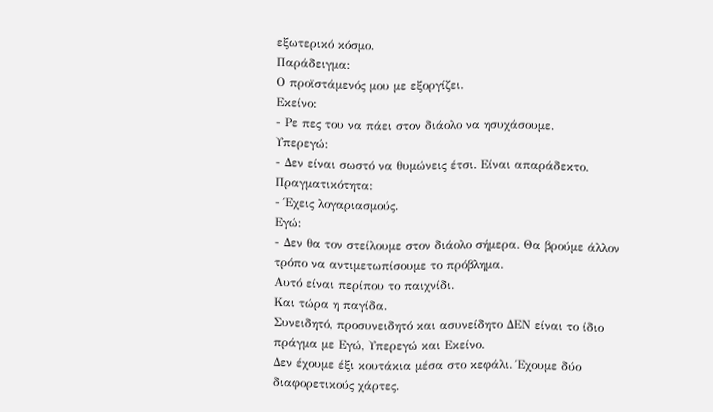εξωτερικό κόσμο.
Παράδειγμα:
Ο προϊστάμενός μου με εξοργίζει.
Εκείνο:
- Ρε πες του να πάει στον διάολο να ησυχάσουμε.
Υπερεγώ:
- Δεν είναι σωστό να θυμώνεις έτσι. Είναι απαράδεκτο.
Πραγματικότητα:
- Έχεις λογαριασμούς.
Εγώ:
- Δεν θα τον στείλουμε στον διάολο σήμερα. Θα βρούμε άλλον τρόπο να αντιμετωπίσουμε το πρόβλημα.
Αυτό είναι περίπου το παιχνίδι.
Και τώρα η παγίδα.
Συνειδητό, προσυνειδητό και ασυνείδητο ΔΕΝ είναι το ίδιο πράγμα με Εγώ, Υπερεγώ και Εκείνο.
Δεν έχουμε έξι κουτάκια μέσα στο κεφάλι. Έχουμε δύο διαφορετικούς χάρτες.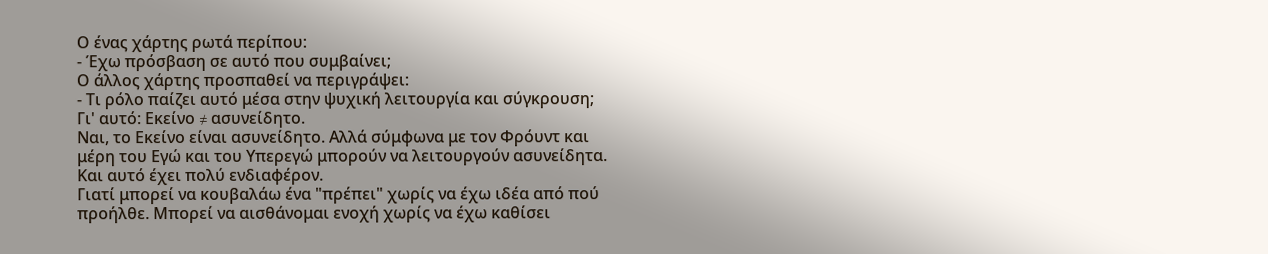Ο ένας χάρτης ρωτά περίπου:
- Έχω πρόσβαση σε αυτό που συμβαίνει;
Ο άλλος χάρτης προσπαθεί να περιγράψει:
- Τι ρόλο παίζει αυτό μέσα στην ψυχική λειτουργία και σύγκρουση;
Γι' αυτό: Εκείνο ≠ ασυνείδητο.
Ναι, το Εκείνο είναι ασυνείδητο. Αλλά σύμφωνα με τον Φρόυντ και μέρη του Εγώ και του Υπερεγώ μπορούν να λειτουργούν ασυνείδητα.
Και αυτό έχει πολύ ενδιαφέρον.
Γιατί μπορεί να κουβαλάω ένα "πρέπει" χωρίς να έχω ιδέα από πού προήλθε. Μπορεί να αισθάνομαι ενοχή χωρίς να έχω καθίσει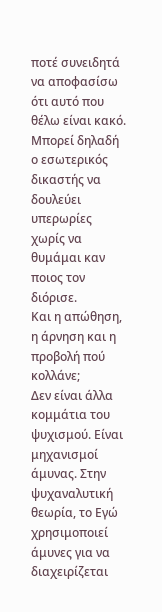ποτέ συνειδητά να αποφασίσω ότι αυτό που θέλω είναι κακό. Μπορεί δηλαδή ο εσωτερικός δικαστής να δουλεύει υπερωρίες χωρίς να θυμάμαι καν ποιος τον διόρισε.
Και η απώθηση, η άρνηση και η προβολή πού κολλάνε;
Δεν είναι άλλα κομμάτια του ψυχισμού. Είναι μηχανισμοί άμυνας. Στην ψυχαναλυτική θεωρία, το Εγώ χρησιμοποιεί άμυνες για να διαχειρίζεται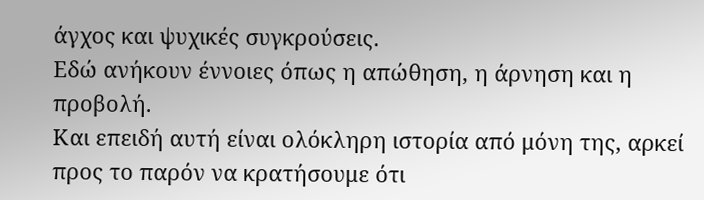άγχος και ψυχικές συγκρούσεις.
Εδώ ανήκουν έννοιες όπως η απώθηση, η άρνηση και η προβολή.
Και επειδή αυτή είναι ολόκληρη ιστορία από μόνη της, αρκεί προς το παρόν να κρατήσουμε ότι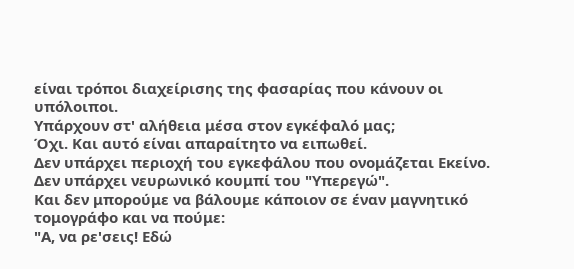είναι τρόποι διαχείρισης της φασαρίας που κάνουν οι υπόλοιποι.
Υπάρχουν στ' αλήθεια μέσα στον εγκέφαλό μας;
Όχι. Και αυτό είναι απαραίτητο να ειπωθεί.
Δεν υπάρχει περιοχή του εγκεφάλου που ονομάζεται Εκείνο.
Δεν υπάρχει νευρωνικό κουμπί του "Υπερεγώ".
Και δεν μπορούμε να βάλουμε κάποιον σε έναν μαγνητικό τομογράφο και να πούμε:
"Α, να ρε'σεις! Εδώ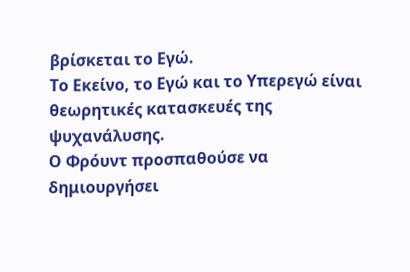βρίσκεται το Εγώ.
Το Εκείνο, το Εγώ και το Υπερεγώ είναι θεωρητικές κατασκευές της ψυχανάλυσης.
Ο Φρόυντ προσπαθούσε να δημιουργήσει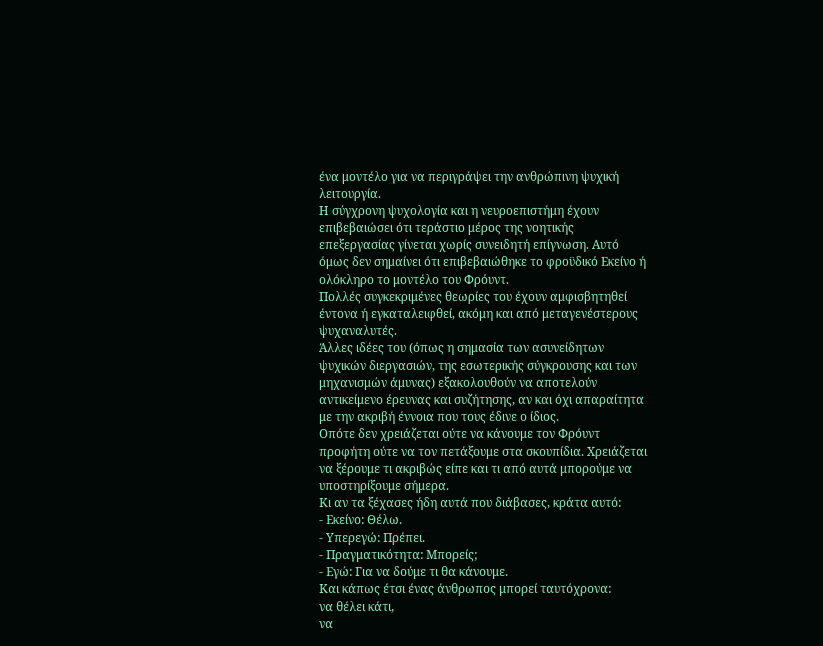ένα μοντέλο για να περιγράψει την ανθρώπινη ψυχική λειτουργία.
Η σύγχρονη ψυχολογία και η νευροεπιστήμη έχουν επιβεβαιώσει ότι τεράστιο μέρος της νοητικής επεξεργασίας γίνεται χωρίς συνειδητή επίγνωση. Αυτό όμως δεν σημαίνει ότι επιβεβαιώθηκε το φροϋδικό Εκείνο ή ολόκληρο το μοντέλο του Φρόυντ.
Πολλές συγκεκριμένες θεωρίες του έχουν αμφισβητηθεί έντονα ή εγκαταλειφθεί, ακόμη και από μεταγενέστερους ψυχαναλυτές.
Άλλες ιδέες του (όπως η σημασία των ασυνείδητων ψυχικών διεργασιών, της εσωτερικής σύγκρουσης και των μηχανισμών άμυνας) εξακολουθούν να αποτελούν αντικείμενο έρευνας και συζήτησης, αν και όχι απαραίτητα με την ακριβή έννοια που τους έδινε ο ίδιος.
Οπότε δεν χρειάζεται ούτε να κάνουμε τον Φρόυντ προφήτη ούτε να τον πετάξουμε στα σκουπίδια. Χρειάζεται να ξέρουμε τι ακριβώς είπε και τι από αυτά μπορούμε να υποστηρίξουμε σήμερα.
Κι αν τα ξέχασες ήδη αυτά που διάβασες, κράτα αυτό:
- Εκείνο: Θέλω.
- Υπερεγώ: Πρέπει.
- Πραγματικότητα: Μπορείς;
- Εγώ: Για να δούμε τι θα κάνουμε.
Και κάπως έτσι ένας άνθρωπος μπορεί ταυτόχρονα:
να θέλει κάτι,
να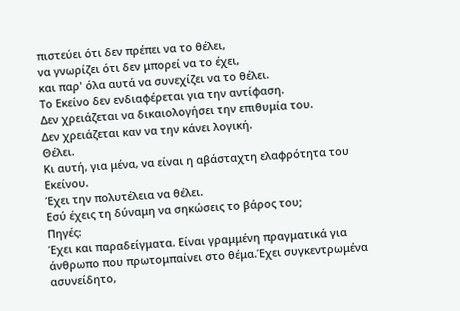πιστεύει ότι δεν πρέπει να το θέλει,
να γνωρίζει ότι δεν μπορεί να το έχει,
και παρ' όλα αυτά να συνεχίζει να το θέλει.
Το Εκείνο δεν ενδιαφέρεται για την αντίφαση.
Δεν χρειάζεται να δικαιολογήσει την επιθυμία του.
Δεν χρειάζεται καν να την κάνει λογική.
Θέλει.
Κι αυτή, για μένα, να είναι η αβάσταχτη ελαφρότητα του Εκείνου.
Έχει την πολυτέλεια να θέλει.
Εσύ έχεις τη δύναμη να σηκώσεις το βάρος του;
Πηγές:
Έχει και παραδείγματα. Είναι γραμμένη πραγματικά για άνθρωπο που πρωτομπαίνει στο θέμα.Έχει συγκεντρωμένα ασυνείδητο,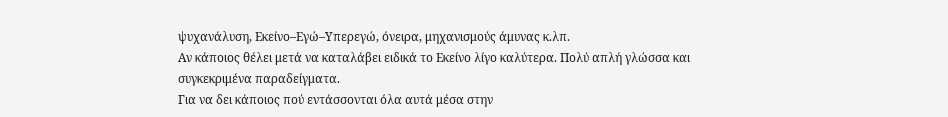ψυχανάλυση, Εκείνο–Εγώ–Υπερεγώ, όνειρα, μηχανισμούς άμυνας κ.λπ.
Αν κάποιος θέλει μετά να καταλάβει ειδικά το Εκείνο λίγο καλύτερα. Πολύ απλή γλώσσα και συγκεκριμένα παραδείγματα.
Για να δει κάποιος πού εντάσσονται όλα αυτά μέσα στην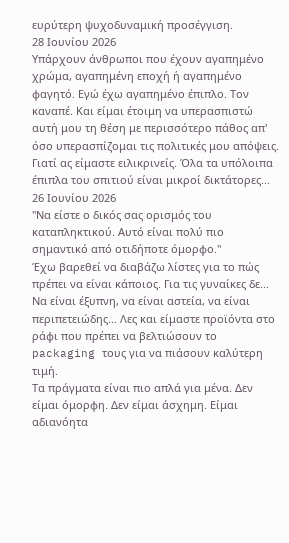ευρύτερη ψυχοδυναμική προσέγγιση.
28 Ιουνίου 2026
Υπάρχουν άνθρωποι που έχουν αγαπημένο χρώμα, αγαπημένη εποχή ή αγαπημένο φαγητό. Εγώ έχω αγαπημένο έπιπλο. Τον καναπέ. Και είμαι έτοιμη να υπερασπιστώ αυτή μου τη θέση με περισσότερο πάθος απ' όσο υπερασπίζομαι τις πολιτικές μου απόψεις.
Γιατί ας είμαστε ειλικρινείς. Όλα τα υπόλοιπα έπιπλα του σπιτιού είναι μικροί δικτάτορες...
26 Ιουνίου 2026
"Να είστε ο δικός σας ορισμός του καταπληκτικού. Αυτό είναι πολύ πιο σημαντικό από οτιδήποτε όμορφο."
Έχω βαρεθεί να διαβάζω λίστες για το πώς πρέπει να είναι κάποιος. Για τις γυναίκες δε... Να είναι έξυπνη, να είναι αστεία, να είναι περιπετειώδης... Λες και είμαστε προϊόντα στο ράφι που πρέπει να βελτιώσουν το packaging τους για να πιάσουν καλύτερη τιμή.
Τα πράγματα είναι πιο απλά για μένα. Δεν είμαι όμορφη. Δεν είμαι άσχημη. Είμαι αδιανόητα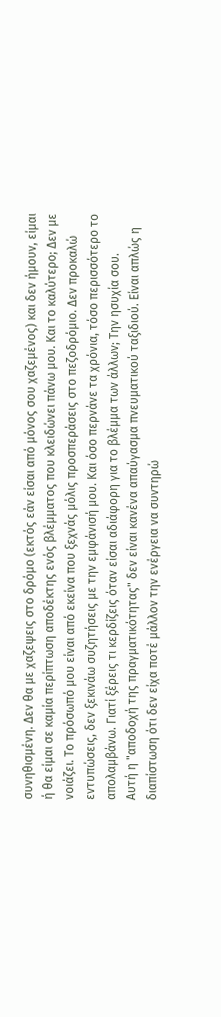συνηθισμένη. Δεν θα με χαζεψεις στο δρόμο (εκτός εάν είσαι από μόνος σου χαζεμένος) και δεν ήμουν, είμαι ή θα είμαι σε καμία περίπτωση αποδέκτης ενός βλέμματος που κλειδώνει πάνω μου. Και το καλύτερο; Δεν με νοιάζει. Το πρόσωπό μου είναι από εκείνα που ξεχνάς μόλις προσπεράσεις στο πεζοδρόμιο. Δεν προκαλώ εντυπώσεις, δεν ξεκινάω συζητήσεις με την εμφάνισή μου. Και όσο περνάνε τα χρόνια, τόσο περισσότερο το απολαμβάνω. Γιατί ξέρεις τι κερδίζεις όταν είσαι αδιάφορη για το βλέμμα των άλλων; Την ησυχία σου.
Αυτή η "αποδοχή της πραγματικότητας" δεν είναι κανένα απαύγασμα πνευματικού ταξιδιού. Είναι απλώς η διαπίστωση ότι δεν είχα ποτέ μάλλον την ενέργεια να συντηρώ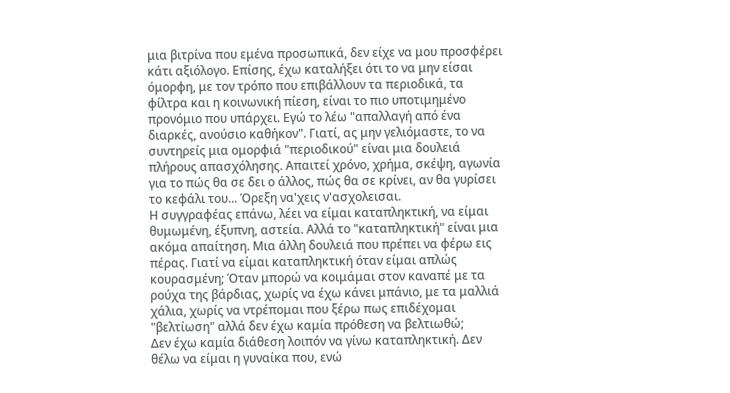μια βιτρίνα που εμένα προσωπικά, δεν είχε να μου προσφέρει κάτι αξιόλογο. Επίσης, έχω καταλήξει ότι το να μην είσαι όμορφη, με τον τρόπο που επιβάλλουν τα περιοδικά, τα φίλτρα και η κοινωνική πίεση, είναι το πιο υποτιμημένο προνόμιο που υπάρχει. Εγώ το λέω "απαλλαγή από ένα διαρκές, ανούσιο καθήκον". Γιατί, ας μην γελιόμαστε, το να συντηρείς μια ομορφιά "περιοδικού" είναι μια δουλειά πλήρους απασχόλησης. Απαιτεί χρόνο, χρήμα, σκέψη, αγωνία για το πώς θα σε δει ο άλλος, πώς θα σε κρίνει, αν θα γυρίσει το κεφάλι του... Όρεξη να'χεις ν'ασχολεισαι.
Η συγγραφέας επάνω, λέει να είμαι καταπληκτική, να είμαι θυμωμένη, έξυπνη, αστεία. Αλλά το "καταπληκτική" είναι μια ακόμα απαίτηση. Μια άλλη δουλειά που πρέπει να φέρω εις πέρας. Γιατί να είμαι καταπληκτική όταν είμαι απλώς κουρασμένη; Όταν μπορώ να κοιμάμαι στον καναπέ με τα ρούχα της βάρδιας, χωρίς να έχω κάνει μπάνιο, με τα μαλλιά χάλια, χωρίς να ντρέπομαι που ξέρω πως επιδέχομαι "βελτίωση" αλλά δεν έχω καμία πρόθεση να βελτιωθώ;
Δεν έχω καμία διάθεση λοιπόν να γίνω καταπληκτική. Δεν θέλω να είμαι η γυναίκα που, ενώ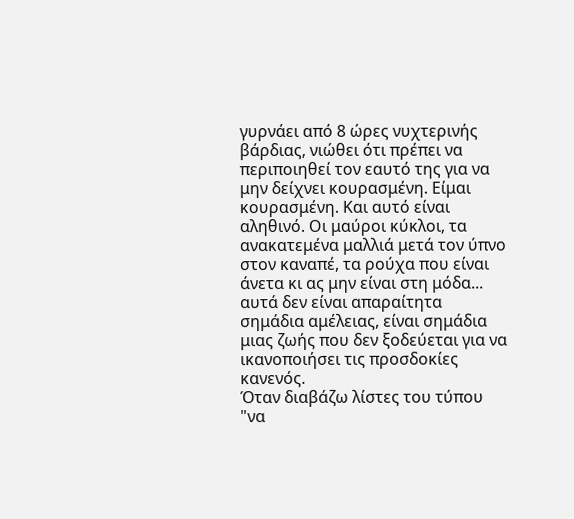γυρνάει από 8 ώρες νυχτερινής βάρδιας, νιώθει ότι πρέπει να περιποιηθεί τον εαυτό της για να μην δείχνει κουρασμένη. Είμαι κουρασμένη. Και αυτό είναι αληθινό. Οι μαύροι κύκλοι, τα ανακατεμένα μαλλιά μετά τον ύπνο στον καναπέ, τα ρούχα που είναι άνετα κι ας μην είναι στη μόδα... αυτά δεν είναι απαραίτητα σημάδια αμέλειας, είναι σημάδια μιας ζωής που δεν ξοδεύεται για να ικανοποιήσει τις προσδοκίες κανενός.
Όταν διαβάζω λίστες του τύπου "να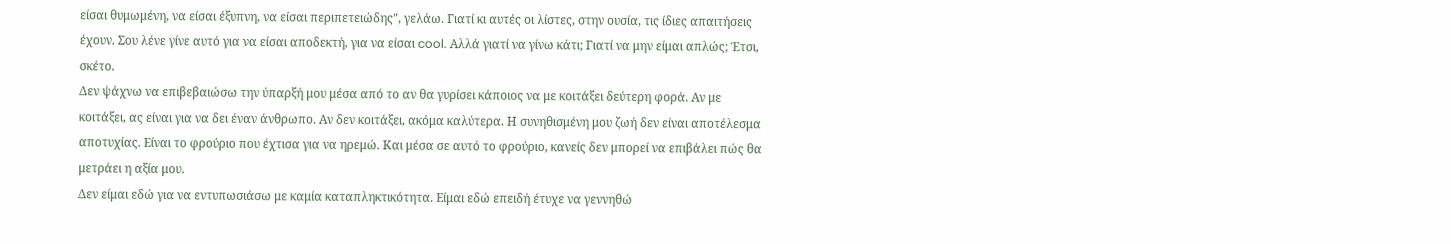είσαι θυμωμένη, να είσαι έξυπνη, να είσαι περιπετειώδης", γελάω. Γιατί κι αυτές οι λίστες, στην ουσία, τις ίδιες απαιτήσεις έχουν. Σου λένε γίνε αυτό για να είσαι αποδεκτή, για να είσαι cool. Αλλά γιατί να γίνω κάτι; Γιατί να μην είμαι απλώς; Έτσι, σκέτο.
Δεν ψάχνω να επιβεβαιώσω την ύπαρξή μου μέσα από το αν θα γυρίσει κάποιος να με κοιτάξει δεύτερη φορά. Αν με κοιτάξει, ας είναι για να δει έναν άνθρωπο. Αν δεν κοιτάξει, ακόμα καλύτερα. Η συνηθισμένη μου ζωή δεν είναι αποτέλεσμα αποτυχίας. Είναι το φρούριο που έχτισα για να ηρεμώ. Και μέσα σε αυτό το φρούριο, κανείς δεν μπορεί να επιβάλει πώς θα μετράει η αξία μου.
Δεν είμαι εδώ για να εντυπωσιάσω με καμία καταπληκτικότητα. Είμαι εδώ επειδή έτυχε να γεννηθώ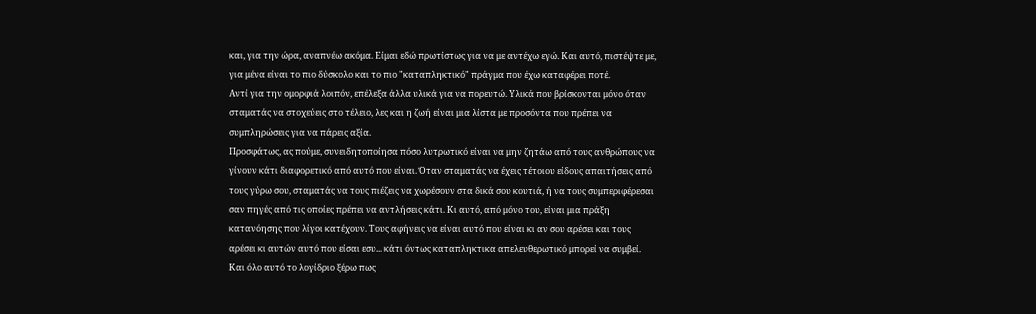και, για την ώρα, αναπνέω ακόμα. Είμαι εδώ πρωτίστως για να με αντέχω εγώ. Και αυτό, πιστέψτε με, για μένα είναι το πιο δύσκολο και το πιο "καταπληκτικό" πράγμα που έχω καταφέρει ποτέ.
Αντί για την ομορφιά λοιπόν, επέλεξα άλλα υλικά για να πορευτώ. Υλικά που βρίσκονται μόνο όταν σταματάς να στοχεύεις στο τέλειο, λες και η ζωή είναι μια λίστα με προσόντα που πρέπει να συμπληρώσεις για να πάρεις αξία.
Προσφάτως, ας πούμε, συνειδητοποίησα πόσο λυτρωτικό είναι να μην ζητάω από τους ανθρώπους να γίνουν κάτι διαφορετικό από αυτό που είναι. Όταν σταματάς να έχεις τέτοιου είδους απαιτήσεις από τους γύρω σου, σταματάς να τους πιέζεις να χωρέσουν στα δικά σου κουτιά, ή να τους συμπεριφέρεσαι σαν πηγές από τις οποίες πρέπει να αντλήσεις κάτι. Κι αυτό, από μόνο του, είναι μια πράξη κατανόησης που λίγοι κατέχουν. Τους αφήνεις να είναι αυτό που είναι κι αν σου αρέσει και τους αρέσει κι αυτών αυτό που είσαι εσυ... κάτι όντως καταπληκτικα απελευθερωτικό μπορεί να συμβεί.
Και όλο αυτό το λογίδριο ξέρω πως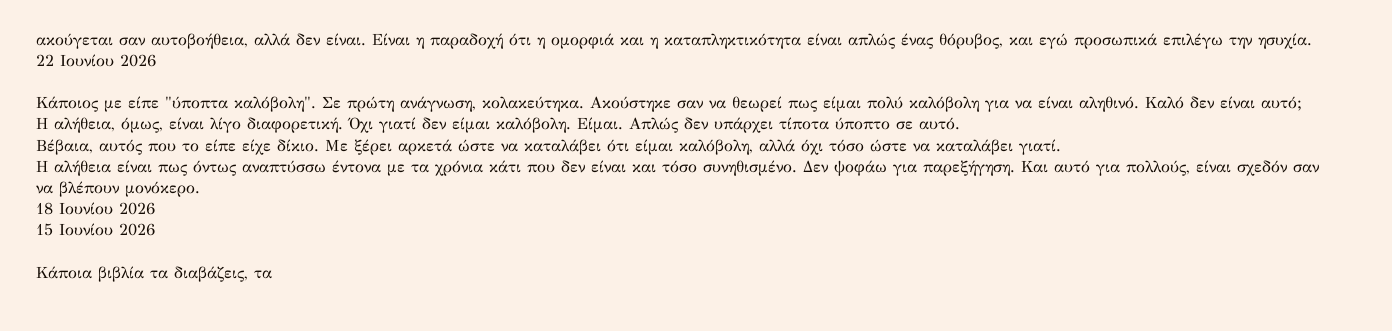ακούγεται σαν αυτοβοήθεια, αλλά δεν είναι. Είναι η παραδοχή ότι η ομορφιά και η καταπληκτικότητα είναι απλώς ένας θόρυβος, και εγώ προσωπικά επιλέγω την ησυχία.
22 Ιουνίου 2026

Κάποιος με είπε "ύποπτα καλόβολη". Σε πρώτη ανάγνωση, κολακεύτηκα. Ακούστηκε σαν να θεωρεί πως είμαι πολύ καλόβολη για να είναι αληθινό. Καλό δεν είναι αυτό;
Η αλήθεια, όμως, είναι λίγο διαφορετική. Όχι γιατί δεν είμαι καλόβολη. Είμαι. Απλώς δεν υπάρχει τίποτα ύποπτο σε αυτό.
Βέβαια, αυτός που το είπε είχε δίκιο. Με ξέρει αρκετά ώστε να καταλάβει ότι είμαι καλόβολη, αλλά όχι τόσο ώστε να καταλάβει γιατί.
Η αλήθεια είναι πως όντως αναπτύσσω έντονα με τα χρόνια κάτι που δεν είναι και τόσο συνηθισμένο. Δεν ψοφάω για παρεξήγηση. Και αυτό για πολλούς, είναι σχεδόν σαν να βλέπουν μονόκερο.
18 Ιουνίου 2026
15 Ιουνίου 2026

Κάποια βιβλία τα διαβάζεις, τα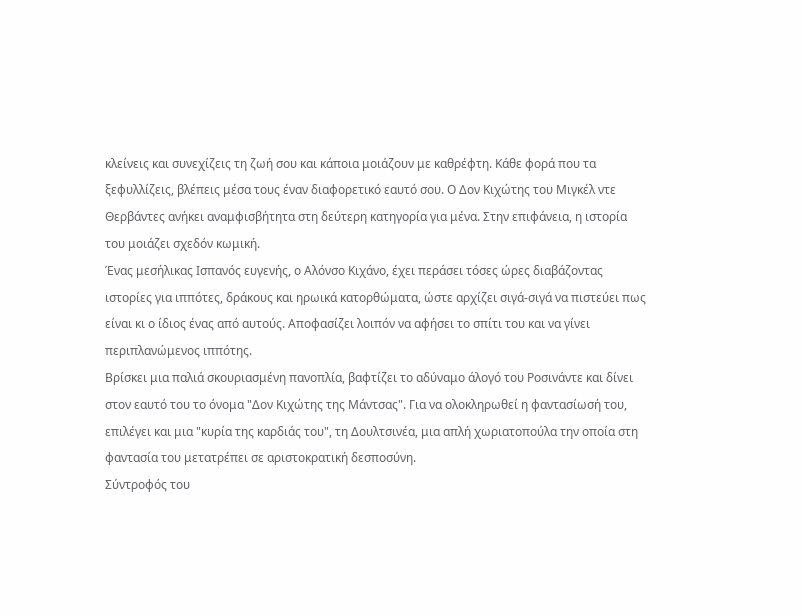κλείνεις και συνεχίζεις τη ζωή σου και κάποια μοιάζουν με καθρέφτη. Κάθε φορά που τα ξεφυλλίζεις, βλέπεις μέσα τους έναν διαφορετικό εαυτό σου. Ο Δον Κιχώτης του Μιγκέλ ντε Θερβάντες ανήκει αναμφισβήτητα στη δεύτερη κατηγορία για μένα. Στην επιφάνεια, η ιστορία του μοιάζει σχεδόν κωμική.
Ένας μεσήλικας Ισπανός ευγενής, ο Αλόνσο Κιχάνο, έχει περάσει τόσες ώρες διαβάζοντας ιστορίες για ιππότες, δράκους και ηρωικά κατορθώματα, ώστε αρχίζει σιγά-σιγά να πιστεύει πως είναι κι ο ίδιος ένας από αυτούς. Αποφασίζει λοιπόν να αφήσει το σπίτι του και να γίνει περιπλανώμενος ιππότης.
Βρίσκει μια παλιά σκουριασμένη πανοπλία, βαφτίζει το αδύναμο άλογό του Ροσινάντε και δίνει στον εαυτό του το όνομα "Δον Κιχώτης της Μάντσας". Για να ολοκληρωθεί η φαντασίωσή του, επιλέγει και μια "κυρία της καρδιάς του", τη Δουλτσινέα, μια απλή χωριατοπούλα την οποία στη φαντασία του μετατρέπει σε αριστοκρατική δεσποσύνη.
Σύντροφός του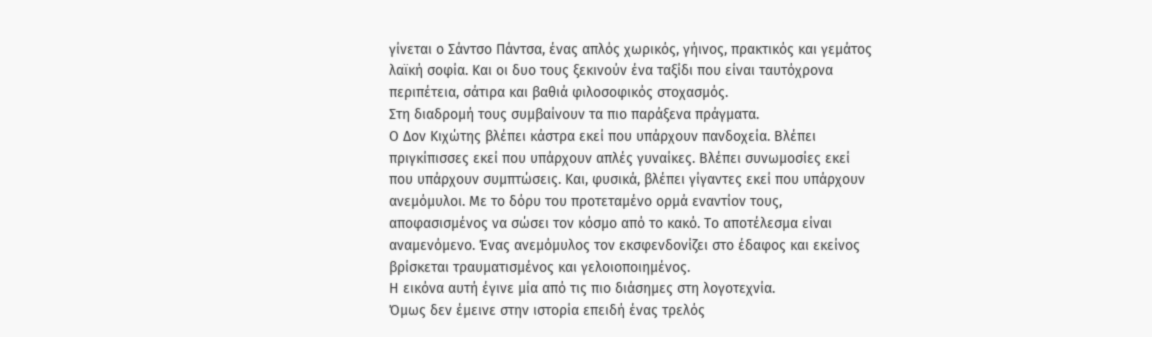γίνεται ο Σάντσο Πάντσα, ένας απλός χωρικός, γήινος, πρακτικός και γεμάτος λαϊκή σοφία. Και οι δυο τους ξεκινούν ένα ταξίδι που είναι ταυτόχρονα περιπέτεια, σάτιρα και βαθιά φιλοσοφικός στοχασμός.
Στη διαδρομή τους συμβαίνουν τα πιο παράξενα πράγματα.
Ο Δον Κιχώτης βλέπει κάστρα εκεί που υπάρχουν πανδοχεία. Βλέπει πριγκίπισσες εκεί που υπάρχουν απλές γυναίκες. Βλέπει συνωμοσίες εκεί που υπάρχουν συμπτώσεις. Και, φυσικά, βλέπει γίγαντες εκεί που υπάρχουν ανεμόμυλοι. Με το δόρυ του προτεταμένο ορμά εναντίον τους, αποφασισμένος να σώσει τον κόσμο από το κακό. Το αποτέλεσμα είναι αναμενόμενο. Ένας ανεμόμυλος τον εκσφενδονίζει στο έδαφος και εκείνος βρίσκεται τραυματισμένος και γελοιοποιημένος.
Η εικόνα αυτή έγινε μία από τις πιο διάσημες στη λογοτεχνία.
Όμως δεν έμεινε στην ιστορία επειδή ένας τρελός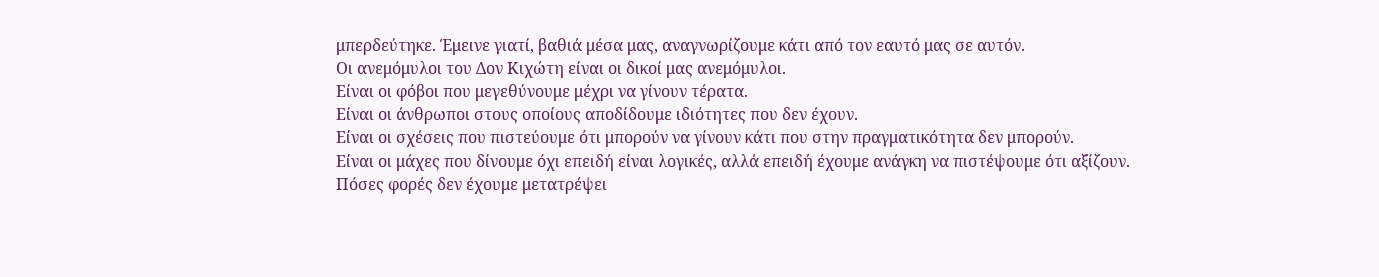μπερδεύτηκε. Έμεινε γιατί, βαθιά μέσα μας, αναγνωρίζουμε κάτι από τον εαυτό μας σε αυτόν.
Οι ανεμόμυλοι του Δον Κιχώτη είναι οι δικοί μας ανεμόμυλοι.
Είναι οι φόβοι που μεγεθύνουμε μέχρι να γίνουν τέρατα.
Είναι οι άνθρωποι στους οποίους αποδίδουμε ιδιότητες που δεν έχουν.
Είναι οι σχέσεις που πιστεύουμε ότι μπορούν να γίνουν κάτι που στην πραγματικότητα δεν μπορούν.
Είναι οι μάχες που δίνουμε όχι επειδή είναι λογικές, αλλά επειδή έχουμε ανάγκη να πιστέψουμε ότι αξίζουν.
Πόσες φορές δεν έχουμε μετατρέψει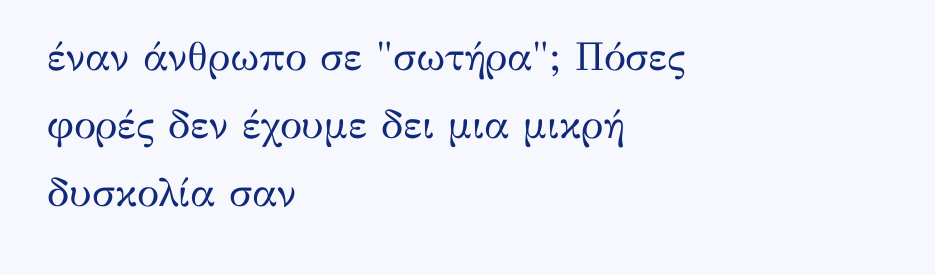έναν άνθρωπο σε "σωτήρα"; Πόσες φορές δεν έχουμε δει μια μικρή δυσκολία σαν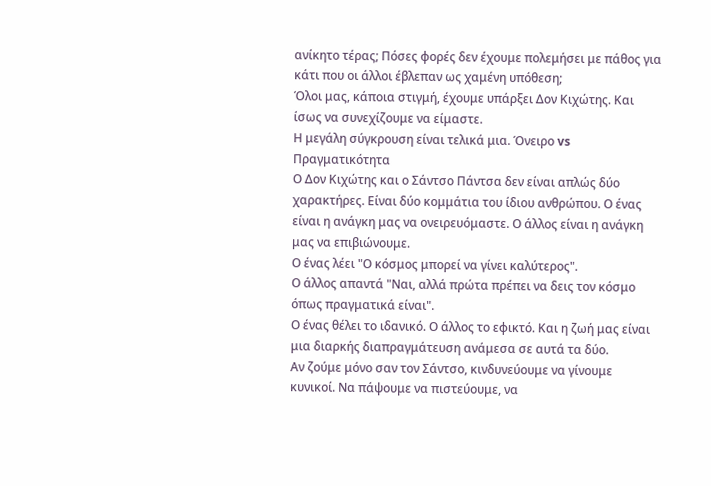ανίκητο τέρας; Πόσες φορές δεν έχουμε πολεμήσει με πάθος για κάτι που οι άλλοι έβλεπαν ως χαμένη υπόθεση;
Όλοι μας, κάποια στιγμή, έχουμε υπάρξει Δον Κιχώτης. Και ίσως να συνεχίζουμε να είμαστε.
Η μεγάλη σύγκρουση είναι τελικά μια. Όνειρο vs Πραγματικότητα
Ο Δον Κιχώτης και ο Σάντσο Πάντσα δεν είναι απλώς δύο χαρακτήρες. Είναι δύο κομμάτια του ίδιου ανθρώπου. Ο ένας είναι η ανάγκη μας να ονειρευόμαστε. Ο άλλος είναι η ανάγκη μας να επιβιώνουμε.
Ο ένας λέει "Ο κόσμος μπορεί να γίνει καλύτερος".
Ο άλλος απαντά "Ναι, αλλά πρώτα πρέπει να δεις τον κόσμο όπως πραγματικά είναι".
Ο ένας θέλει το ιδανικό. Ο άλλος το εφικτό. Και η ζωή μας είναι μια διαρκής διαπραγμάτευση ανάμεσα σε αυτά τα δύο.
Αν ζούμε μόνο σαν τον Σάντσο, κινδυνεύουμε να γίνουμε κυνικοί. Να πάψουμε να πιστεύουμε, να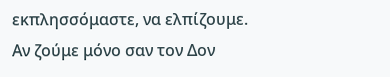εκπλησσόμαστε, να ελπίζουμε.
Αν ζούμε μόνο σαν τον Δον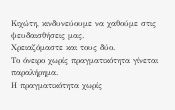Κιχώτη, κινδυνεύουμε να χαθούμε στις ψευδαισθήσεις μας.
Χρειαζόμαστε και τους δύο.
Το όνειρο χωρίς πραγματικότητα γίνεται παραλήρημα.
Η πραγματικότητα χωρίς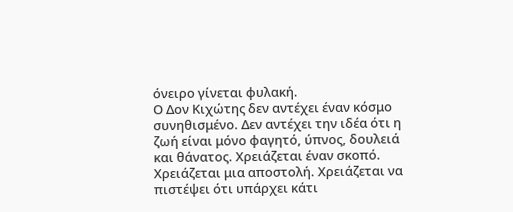όνειρο γίνεται φυλακή.
Ο Δον Κιχώτης δεν αντέχει έναν κόσμο συνηθισμένο. Δεν αντέχει την ιδέα ότι η ζωή είναι μόνο φαγητό, ύπνος, δουλειά και θάνατος. Χρειάζεται έναν σκοπό. Χρειάζεται μια αποστολή. Χρειάζεται να πιστέψει ότι υπάρχει κάτι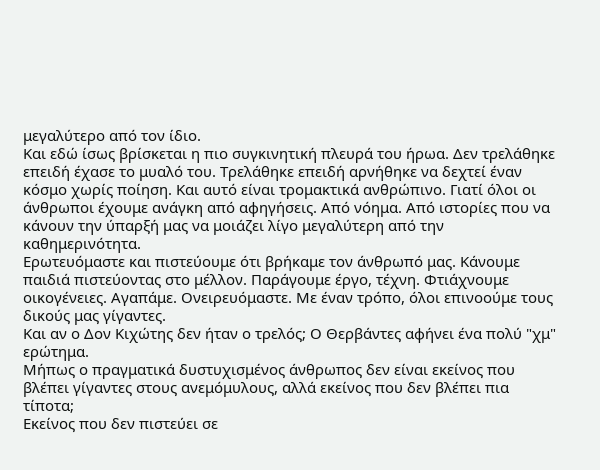μεγαλύτερο από τον ίδιο.
Και εδώ ίσως βρίσκεται η πιο συγκινητική πλευρά του ήρωα. Δεν τρελάθηκε επειδή έχασε το μυαλό του. Τρελάθηκε επειδή αρνήθηκε να δεχτεί έναν κόσμο χωρίς ποίηση. Και αυτό είναι τρομακτικά ανθρώπινο. Γιατί όλοι οι άνθρωποι έχουμε ανάγκη από αφηγήσεις. Από νόημα. Από ιστορίες που να κάνουν την ύπαρξή μας να μοιάζει λίγο μεγαλύτερη από την καθημερινότητα.
Ερωτευόμαστε και πιστεύουμε ότι βρήκαμε τον άνθρωπό μας. Κάνουμε παιδιά πιστεύοντας στο μέλλον. Παράγουμε έργο, τέχνη. Φτιάχνουμε οικογένειες. Αγαπάμε. Ονειρευόμαστε. Με έναν τρόπο, όλοι επινοούμε τους δικούς μας γίγαντες.
Και αν ο Δον Κιχώτης δεν ήταν ο τρελός; Ο Θερβάντες αφήνει ένα πολύ "χμ" ερώτημα.
Μήπως ο πραγματικά δυστυχισμένος άνθρωπος δεν είναι εκείνος που βλέπει γίγαντες στους ανεμόμυλους, αλλά εκείνος που δεν βλέπει πια τίποτα;
Εκείνος που δεν πιστεύει σε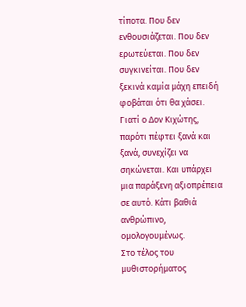τίποτα. Που δεν ενθουσιάζεται. Που δεν ερωτεύεται. Που δεν συγκινείται. Που δεν ξεκινά καμία μάχη επειδή φοβάται ότι θα χάσει.
Γιατί ο Δον Κιχώτης, παρότι πέφτει ξανά και ξανά, συνεχίζει να σηκώνεται. Και υπάρχει μια παράξενη αξιοπρέπεια σε αυτό. Κάτι βαθιά ανθρώπινο, ομολογουμένως.
Στο τέλος του μυθιστορήματος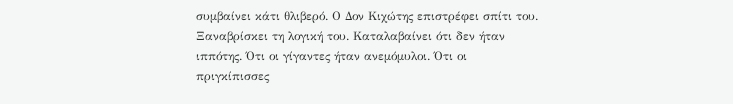συμβαίνει κάτι θλιβερό. Ο Δον Κιχώτης επιστρέφει σπίτι του. Ξαναβρίσκει τη λογική του. Καταλαβαίνει ότι δεν ήταν ιππότης. Ότι οι γίγαντες ήταν ανεμόμυλοι. Ότι οι πριγκίπισσες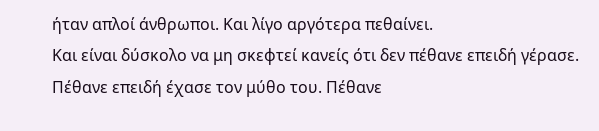ήταν απλοί άνθρωποι. Και λίγο αργότερα πεθαίνει.
Και είναι δύσκολο να μη σκεφτεί κανείς ότι δεν πέθανε επειδή γέρασε. Πέθανε επειδή έχασε τον μύθο του. Πέθανε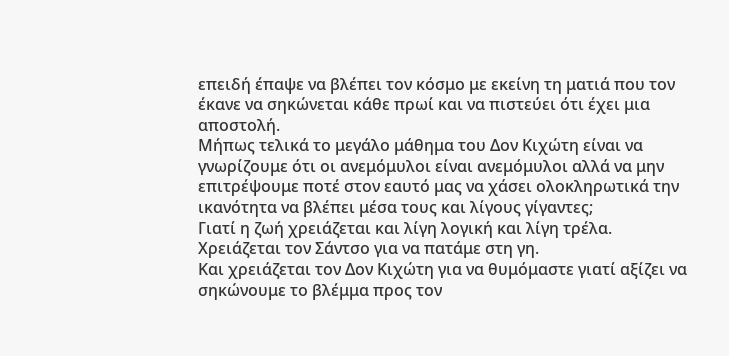επειδή έπαψε να βλέπει τον κόσμο με εκείνη τη ματιά που τον έκανε να σηκώνεται κάθε πρωί και να πιστεύει ότι έχει μια αποστολή.
Μήπως τελικά το μεγάλο μάθημα του Δον Κιχώτη είναι να γνωρίζουμε ότι οι ανεμόμυλοι είναι ανεμόμυλοι αλλά να μην επιτρέψουμε ποτέ στον εαυτό μας να χάσει ολοκληρωτικά την ικανότητα να βλέπει μέσα τους και λίγους γίγαντες;
Γιατί η ζωή χρειάζεται και λίγη λογική και λίγη τρέλα.
Χρειάζεται τον Σάντσο για να πατάμε στη γη.
Και χρειάζεται τον Δον Κιχώτη για να θυμόμαστε γιατί αξίζει να σηκώνουμε το βλέμμα προς τον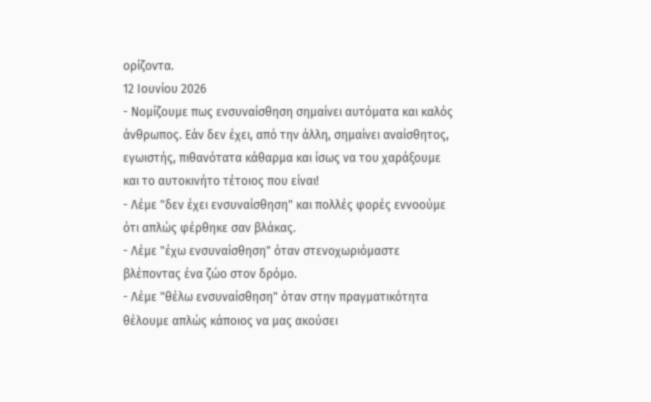ορίζοντα.
12 Ιουνίου 2026
- Νομίζουμε πως ενσυναίσθηση σημαίνει αυτόματα και καλός άνθρωπος. Εάν δεν έχει, από την άλλη, σημαίνει αναίσθητος, εγωιστής, πιθανότατα κάθαρμα και ίσως να του χαράξουμε και το αυτοκινήτο τέτοιος που είναι!
- Λέμε "δεν έχει ενσυναίσθηση" και πολλές φορές εννοούμε ότι απλώς φέρθηκε σαν βλάκας.
- Λέμε "έχω ενσυναίσθηση" όταν στενοχωριόμαστε βλέποντας ένα ζώο στον δρόμο.
- Λέμε "θέλω ενσυναίσθηση" όταν στην πραγματικότητα θέλουμε απλώς κάποιος να μας ακούσει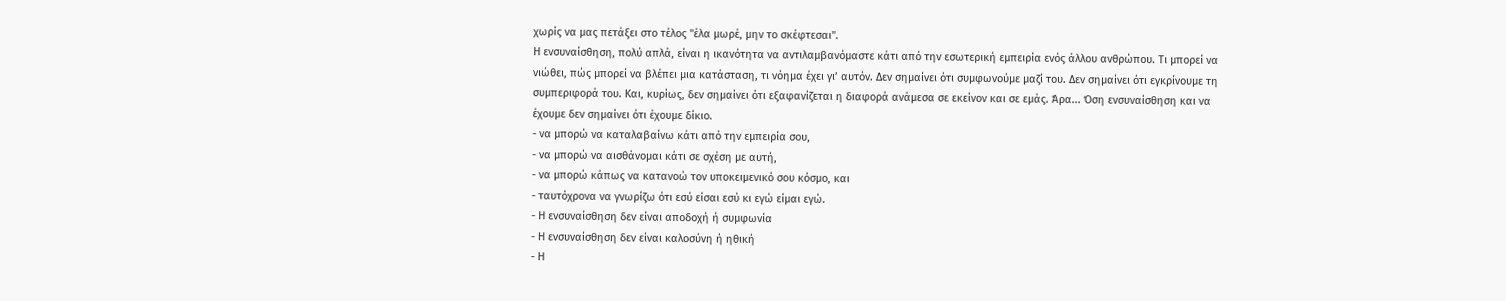χωρίς να μας πετάξει στο τέλος "έλα μωρέ, μην το σκέφτεσαι".
Η ενσυναίσθηση, πολύ απλά, είναι η ικανότητα να αντιλαμβανόμαστε κάτι από την εσωτερική εμπειρία ενός άλλου ανθρώπου. Τι μπορεί να νιώθει, πώς μπορεί να βλέπει μια κατάσταση, τι νόημα έχει γι’ αυτόν. Δεν σημαίνει ότι συμφωνούμε μαζί του. Δεν σημαίνει ότι εγκρίνουμε τη συμπεριφορά του. Και, κυρίως, δεν σημαίνει ότι εξαφανίζεται η διαφορά ανάμεσα σε εκείνον και σε εμάς. Άρα... Όση ενσυναίσθηση και να έχουμε δεν σημαίνει ότι έχουμε δίκιο.
- να μπορώ να καταλαβαίνω κάτι από την εμπειρία σου,
- να μπορώ να αισθάνομαι κάτι σε σχέση με αυτή,
- να μπορώ κάπως να κατανοώ τον υποκειμενικό σου κόσμο, και
- ταυτόχρονα να γνωρίζω ότι εσύ είσαι εσύ κι εγώ είμαι εγώ.
- Η ενσυναίσθηση δεν είναι αποδοχή ή συμφωνία
- Η ενσυναίσθηση δεν είναι καλοσύνη ή ηθική
- Η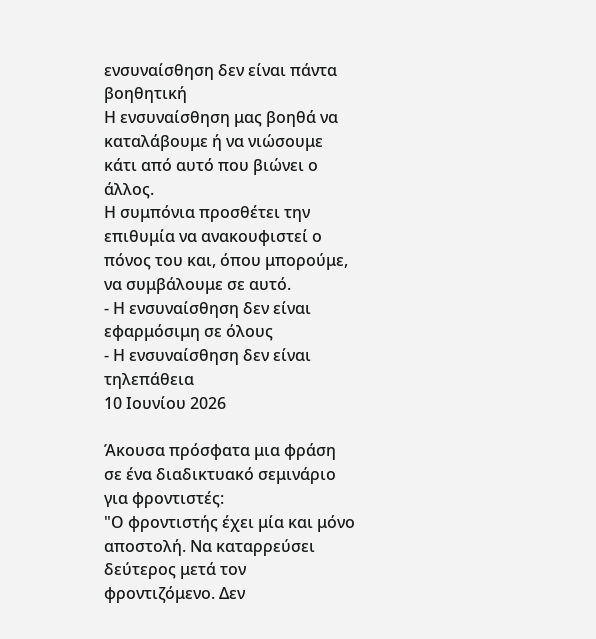ενσυναίσθηση δεν είναι πάντα βοηθητική
Η ενσυναίσθηση μας βοηθά να καταλάβουμε ή να νιώσουμε κάτι από αυτό που βιώνει ο άλλος.
Η συμπόνια προσθέτει την επιθυμία να ανακουφιστεί ο πόνος του και, όπου μπορούμε, να συμβάλουμε σε αυτό.
- Η ενσυναίσθηση δεν είναι εφαρμόσιμη σε όλους
- Η ενσυναίσθηση δεν είναι τηλεπάθεια
10 Ιουνίου 2026

Άκουσα πρόσφατα μια φράση σε ένα διαδικτυακό σεμινάριο για φροντιστές:
"Ο φροντιστής έχει μία και μόνο αποστολή. Να καταρρεύσει δεύτερος μετά τον φροντιζόμενο. Δεν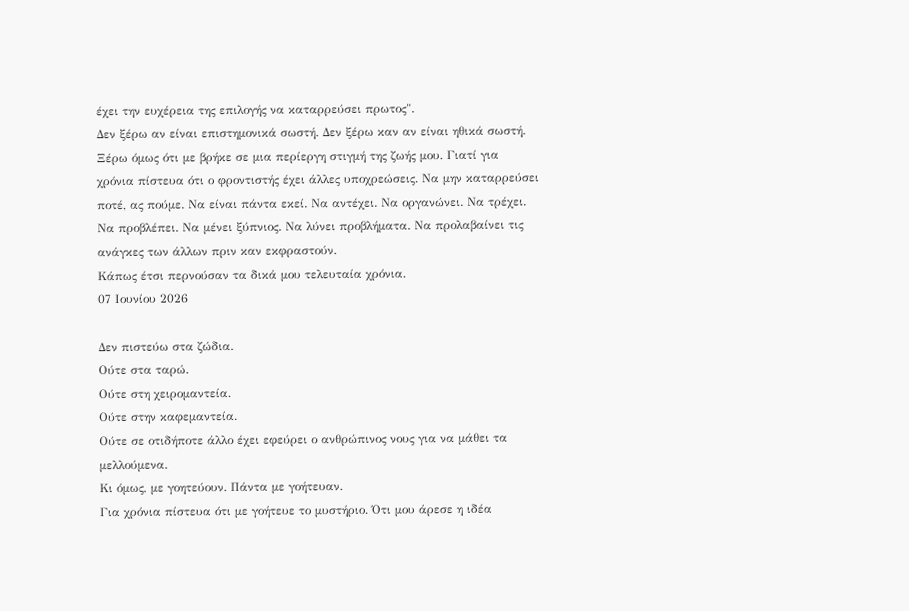έχει την ευχέρεια της επιλογής να καταρρεύσει πρωτος".
Δεν ξέρω αν είναι επιστημονικά σωστή. Δεν ξέρω καν αν είναι ηθικά σωστή. Ξέρω όμως ότι με βρήκε σε μια περίεργη στιγμή της ζωής μου. Γιατί για χρόνια πίστευα ότι ο φροντιστής έχει άλλες υποχρεώσεις. Να μην καταρρεύσει ποτέ, ας πούμε. Να είναι πάντα εκεί. Να αντέχει. Να οργανώνει. Να τρέχει. Να προβλέπει. Να μένει ξύπνιος. Να λύνει προβλήματα. Να προλαβαίνει τις ανάγκες των άλλων πριν καν εκφραστούν.
Κάπως έτσι περνούσαν τα δικά μου τελευταία χρόνια.
07 Ιουνίου 2026

Δεν πιστεύω στα ζώδια.
Ούτε στα ταρώ.
Ούτε στη χειρομαντεία.
Ούτε στην καφεμαντεία.
Ούτε σε οτιδήποτε άλλο έχει εφεύρει ο ανθρώπινος νους για να μάθει τα μελλούμενα.
Κι όμως, με γοητεύουν. Πάντα με γοήτευαν.
Για χρόνια πίστευα ότι με γοήτευε το μυστήριο. Ότι μου άρεσε η ιδέα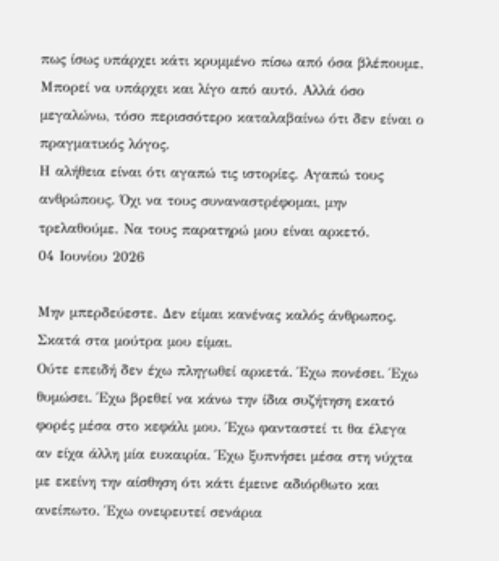πως ίσως υπάρχει κάτι κρυμμένο πίσω από όσα βλέπουμε. Μπορεί να υπάρχει και λίγο από αυτό. Αλλά όσο μεγαλώνω, τόσο περισσότερο καταλαβαίνω ότι δεν είναι ο πραγματικός λόγος.
Η αλήθεια είναι ότι αγαπώ τις ιστορίες. Αγαπώ τους ανθρώπους. Όχι να τους συναναστρέφομαι, μην τρελαθούμε. Να τους παρατηρώ μου είναι αρκετό.
04 Ιουνίου 2026

Μην μπερδεύεστε. Δεν είμαι κανένας καλός άνθρωπος. Σκατά στα μούτρα μου είμαι.
Ούτε επειδή δεν έχω πληγωθεί αρκετά. Έχω πονέσει. Έχω θυμώσει. Έχω βρεθεί να κάνω την ίδια συζήτηση εκατό φορές μέσα στο κεφάλι μου. Έχω φανταστεί τι θα έλεγα αν είχα άλλη μία ευκαιρία. Έχω ξυπνήσει μέσα στη νύχτα με εκείνη την αίσθηση ότι κάτι έμεινε αδιόρθωτο και ανείπωτο. Έχω ονειρευτεί σενάρια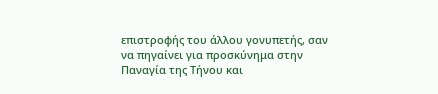επιστροφής του άλλου γονυπετής, σαν να πηγαίνει για προσκύνημα στην Παναγία της Τήνου και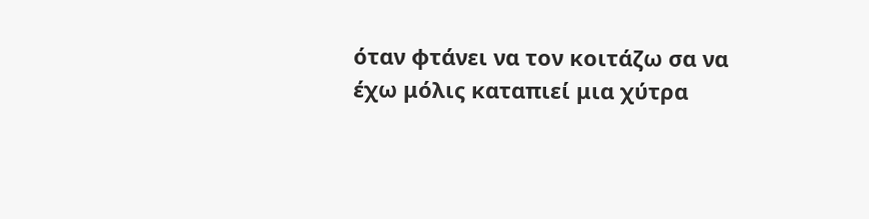όταν φτάνει να τον κοιτάζω σα να έχω μόλις καταπιεί μια χύτρα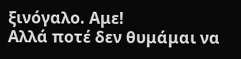ξινόγαλο. Αμε!
Αλλά ποτέ δεν θυμάμαι να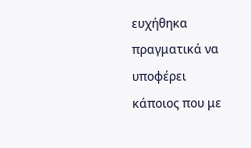ευχήθηκα πραγματικά να υποφέρει κάποιος που με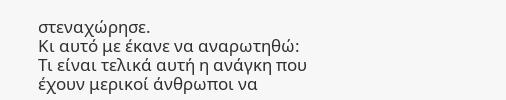στεναχώρησε.
Κι αυτό με έκανε να αναρωτηθώ:
Τι είναι τελικά αυτή η ανάγκη που έχουν μερικοί άνθρωποι να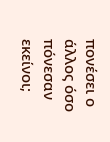πονέσει ο άλλος όσο πόνεσαν εκείνοι;